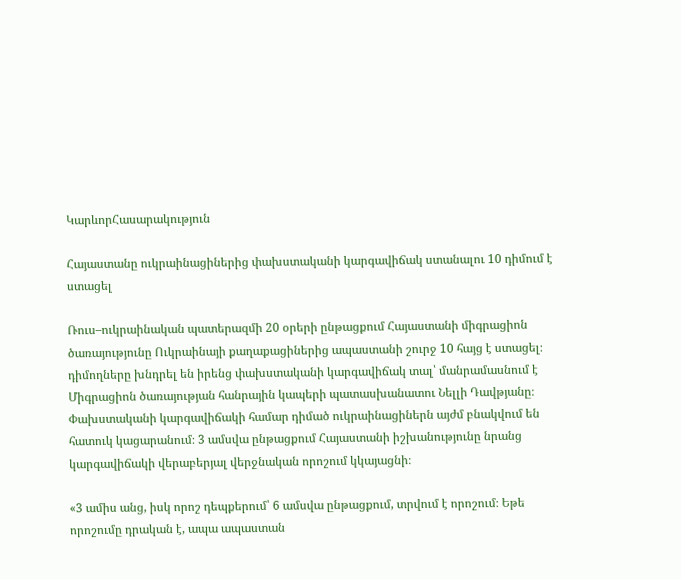ԿարևորՀասարակություն

Հայաստանը ուկրաինացիներից փախստականի կարգավիճակ ստանալու 10 դիմում է ստացել

Ռուս–ուկրաինական պատերազմի 20 օրերի ընթացքում Հայաստանի միգրացիոն ծառայությունը Ուկրաինայի քաղաքացիներից ապաստանի շուրջ 10 հայց է ստացել։ դիմողները խնդրել են իրենց փախստականի կարգավիճակ տալ՝ մանրամասնում է Միգրացիոն ծառայության հանրային կապերի պատասխանատու Նելլի Դավթյանը։ Փախստականի կարգավիճակի համար դիմած ուկրաինացիներն այժմ բնակվում են հատուկ կացարանում։ 3 ամսվա ընթացքում Հայաստանի իշխանությունը նրանց կարգավիճակի վերաբերյալ վերջնական որոշում կկայացնի։

«3 ամիս անց, իսկ որոշ դեպքերում՝ 6 ամսվա ընթացքում, տրվում է որոշում։ Եթե որոշումը դրական է, ապա ապաստան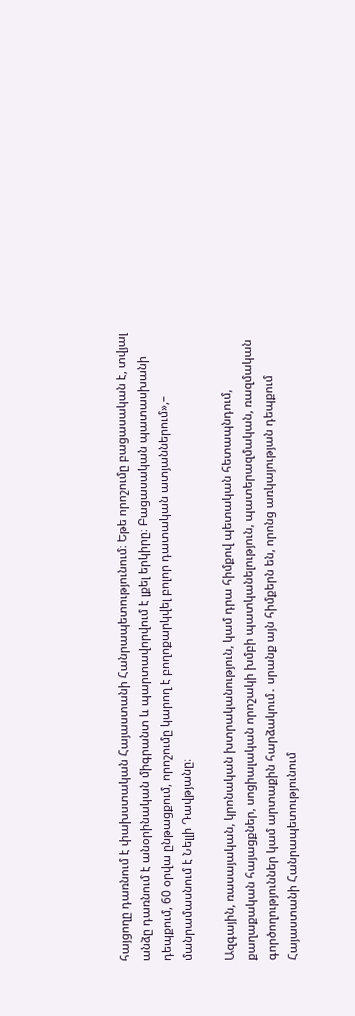հայցողը դառնում է փախստական Հայաստանի Հանրապետությունում։ Եթե որոշումը բացասական է, տվյալ անձը դառնում է անօրինական միգրանտ և պարտավորվում է լքել երկիրը։ Բացասական պատասխանի դեպքում, 60 օրվա ընթացքում, որոշումը կարող է բողոքարկվել բոլոր դատական ատյաններում»,– մանրամասնում է Նելլի Դավթյանը։

Ազգային, ռասայական, կրոնական խտրականություն, կամ դրա հիմքով պետական հետապնդում, քաղաքական հայացքներ, սոցիալական որոշակի խմբի պատկանելություն, պատերազմական, ռազմական գործողություններ կամ արտաքին հարձակում․ սրանք այն հիմքերն են, որոնց առկայության դեպքում Հայաստանի Հանրապետությունում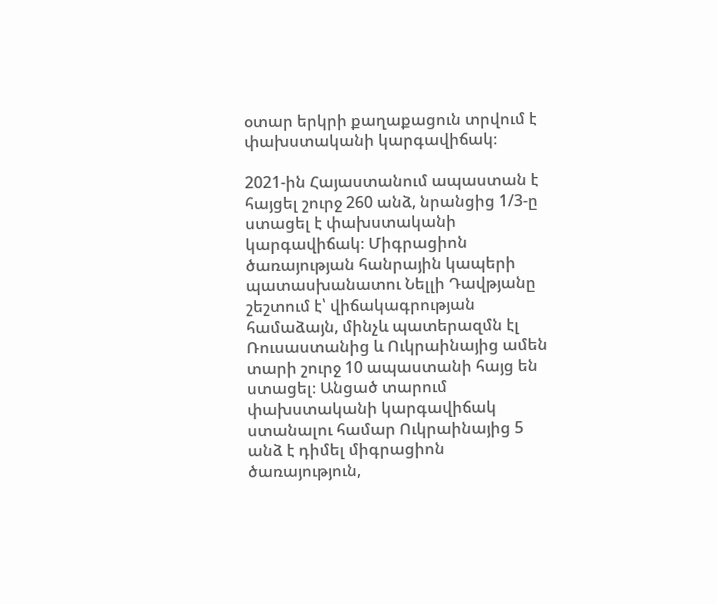օտար երկրի քաղաքացուն տրվում է փախստականի կարգավիճակ։

2021-ին Հայաստանում ապաստան է հայցել շուրջ 260 անձ, նրանցից 1/3-ը ստացել է փախստականի կարգավիճակ։ Միգրացիոն ծառայության հանրային կապերի պատասխանատու Նելլի Դավթյանը շեշտում է՝ վիճակագրության համաձայն, մինչև պատերազմն էլ Ռուսաստանից և Ուկրաինայից ամեն տարի շուրջ 10 ապաստանի հայց են ստացել։ Անցած տարում փախստականի կարգավիճակ ստանալու համար Ուկրաինայից 5 անձ է դիմել միգրացիոն ծառայություն,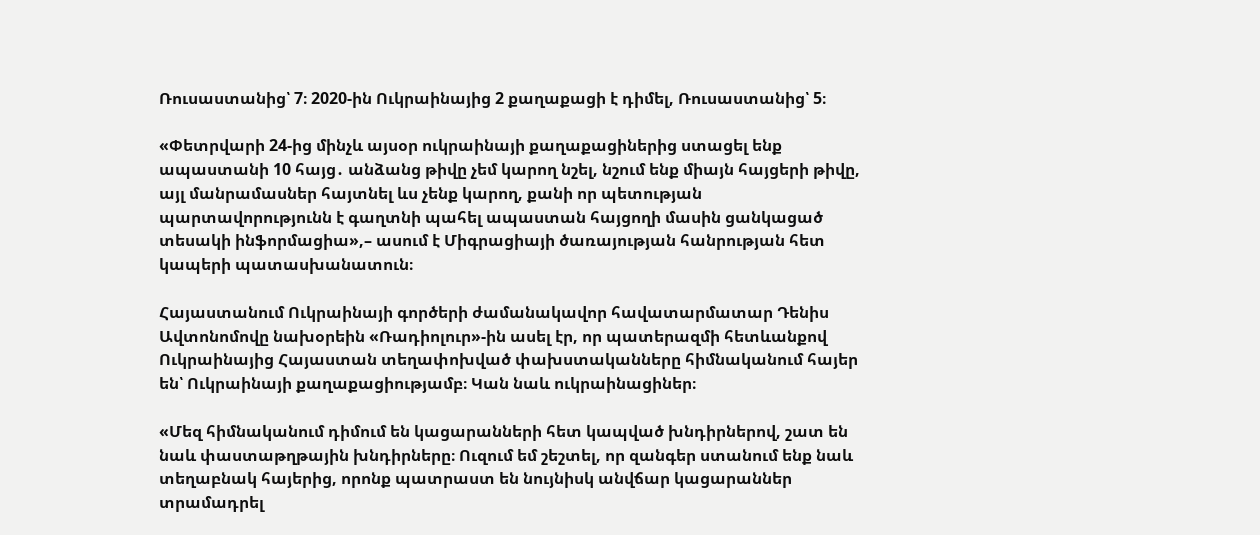Ռուսաստանից՝ 7։ 2020-ին Ուկրաինայից 2 քաղաքացի է դիմել, Ռուսաստանից՝ 5։

«Փետրվարի 24-ից մինչև այսօր ուկրաինայի քաղաքացիներից ստացել ենք ապաստանի 10 հայց․ անձանց թիվը չեմ կարող նշել, նշում ենք միայն հայցերի թիվը, այլ մանրամասներ հայտնել ևս չենք կարող, քանի որ պետության պարտավորությունն է գաղտնի պահել ապաստան հայցողի մասին ցանկացած տեսակի ինֆորմացիա»,– ասում է Միգրացիայի ծառայության հանրության հետ կապերի պատասխանատուն։

Հայաստանում Ուկրաինայի գործերի ժամանակավոր հավատարմատար Դենիս Ավտոնոմովը նախօրեին «Ռադիոլուր»-ին ասել էր, որ պատերազմի հետևանքով Ուկրաինայից Հայաստան տեղափոխված փախստականները հիմնականում հայեր են՝ Ուկրաինայի քաղաքացիությամբ։ Կան նաև ուկրաինացիներ։

«Մեզ հիմնականում դիմում են կացարանների հետ կապված խնդիրներով, շատ են նաև փաստաթղթային խնդիրները։ Ուզում եմ շեշտել, որ զանգեր ստանում ենք նաև տեղաբնակ հայերից, որոնք պատրաստ են նույնիսկ անվճար կացարաններ տրամադրել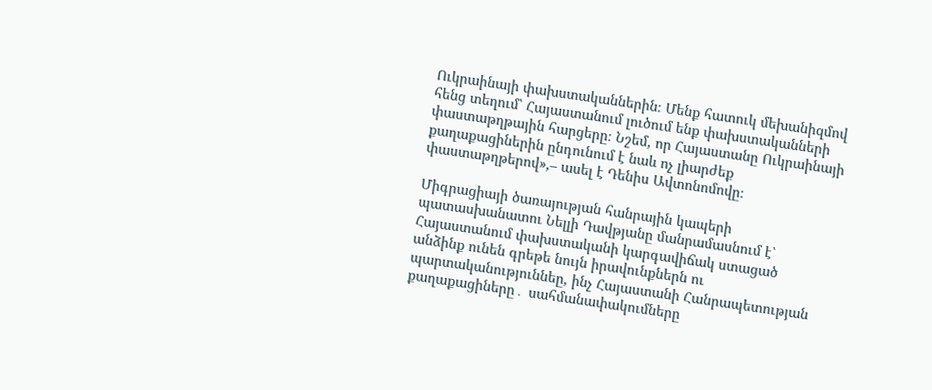Ուկրաինայի փախստականներին։ Մենք հատուկ մեխանիզմով հենց տեղում՝ Հայաստանում լուծում ենք փախստականների փաստաթղթային հարցերը։ Նշեմ, որ Հայաստանը Ուկրաինայի քաղաքացիներին ընդունում է նաև ոչ լիարժեք փաստաթղթերով»,– ասել է Դենիս Ավտոնոմովը։

Միգրացիայի ծառայության հանրային կապերի պատասխանատու Նելլի Դավթյանը մանրամասնում է՝ Հայաստանում փախստականի կարգավիճակ ստացած անձինք ունեն գրեթե նույն իրավունքներն ու պարտականություննեը, ինչ Հայաստանի Հանրապետության քաղաքացիները․ սահմանափակումները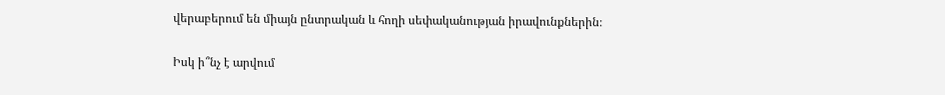վերաբերում են միայն ընտրական և հողի սեփականության իրավունքներին։

Իսկ ի՞նչ է արվում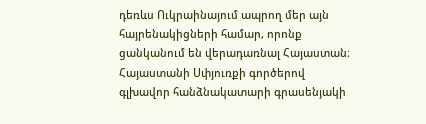դեռևս Ուկրաինայում ապրող մեր այն հայրենակիցների համար, որոնք ցանկանում են վերադառնալ Հայաստան։ Հայաստանի Սփյուռքի գործերով գլխավոր հանձնակատարի գրասենյակի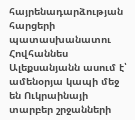հայրենադարձության հարցերի պատասխանատու Հովհաննես Ալեքսանյանն ասում է՝ ամենօրյա կապի մեջ են Ուկրաինայի տարբեր շրջանների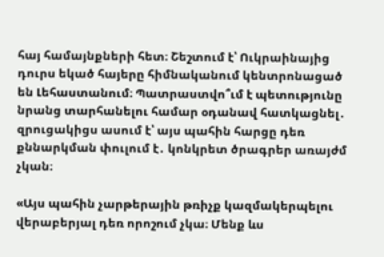հայ համայնքների հետ։ Շեշտում է՝ Ուկրաինայից դուրս եկած հայերը հիմնականում կենտրոնացած են Լեհաստանում։ Պատրաստվո՞ւմ է պետությունը նրանց տարհանելու համար օդանավ հատկացնել․ զրուցակիցս ասում է՝ այս պահին հարցը դեռ քննարկման փուլում է․ կոնկրետ ծրագրեր առայժմ չկան։

«Այս պահին չարթերային թռիչք կազմակերպելու վերաբերյալ դեռ որոշում չկա։ Մենք ևս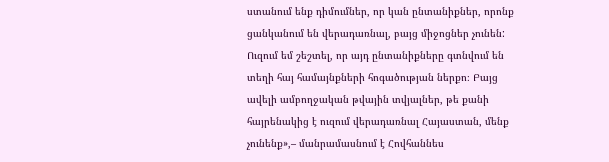ստանում ենք դիմումներ, որ կան ընտանիքներ, որոնք ցանկանում են վերադառնալ, բայց միջոցներ չունեն: Ուզում եմ շեշտել, որ այդ ընտանիքները գտնվում են տեղի հայ համայնքների հոգածության ներքո։ Բայց ավելի ամբողջական թվային տվյալներ, թե քանի հայրենակից է ուզում վերադառնալ Հայաստան, մենք չունենք»,– մանրամասնում է Հովհաննես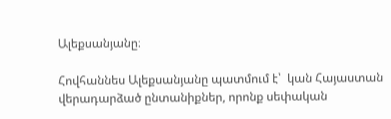Ալեքսանյանը։

Հովհաննես Ալեքսանյանը պատմում է՝  կան Հայաստան վերադարձած ընտանիքներ, որոնք սեփական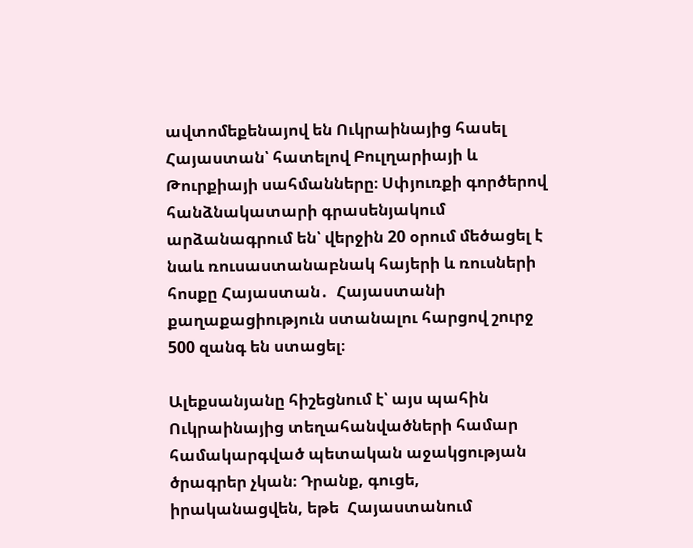ավտոմեքենայով են Ուկրաինայից հասել Հայաստան՝ հատելով Բուլղարիայի և Թուրքիայի սահմանները։ Սփյուռքի գործերով հանձնակատարի գրասենյակում արձանագրում են՝ վերջին 20 օրում մեծացել է նաև ռուսաստանաբնակ հայերի և ռուսների հոսքը Հայաստան․  Հայաստանի քաղաքացիություն ստանալու հարցով շուրջ 500 զանգ են ստացել։

Ալեքսանյանը հիշեցնում է՝ այս պահին Ուկրաինայից տեղահանվածների համար համակարգված պետական աջակցության ծրագրեր չկան։ Դրանք, գուցե, իրականացվեն, եթե  Հայաստանում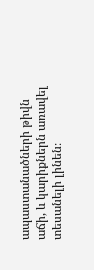ապաստանածների թիվն աճի, և կարիքներն առավել տեսանելի լինեն։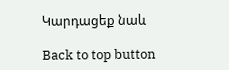Կարդացեք նաև

Back to top button